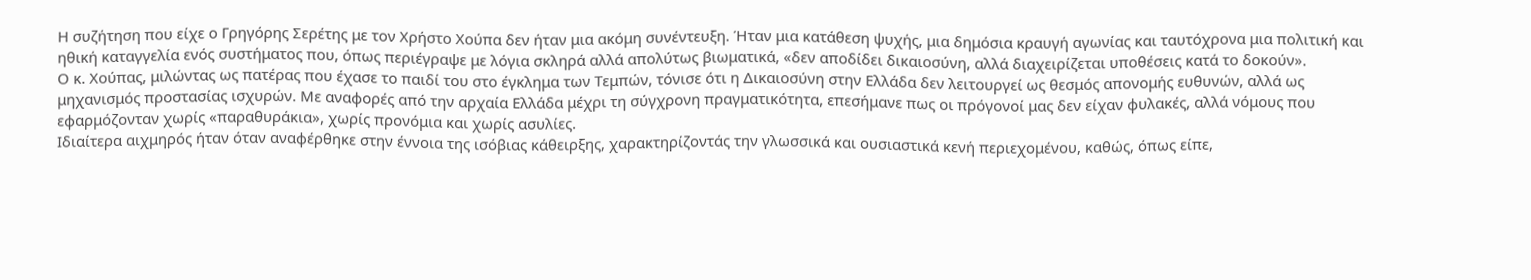Η συζήτηση που είχε ο Γρηγόρης Σερέτης με τον Χρήστο Χούπα δεν ήταν μια ακόμη συνέντευξη. Ήταν μια κατάθεση ψυχής, μια δημόσια κραυγή αγωνίας και ταυτόχρονα μια πολιτική και ηθική καταγγελία ενός συστήματος που, όπως περιέγραψε με λόγια σκληρά αλλά απολύτως βιωματικά, «δεν αποδίδει δικαιοσύνη, αλλά διαχειρίζεται υποθέσεις κατά το δοκούν».
Ο κ. Χούπας, μιλώντας ως πατέρας που έχασε το παιδί του στο έγκλημα των Τεμπών, τόνισε ότι η Δικαιοσύνη στην Ελλάδα δεν λειτουργεί ως θεσμός απονομής ευθυνών, αλλά ως μηχανισμός προστασίας ισχυρών. Με αναφορές από την αρχαία Ελλάδα μέχρι τη σύγχρονη πραγματικότητα, επεσήμανε πως οι πρόγονοί μας δεν είχαν φυλακές, αλλά νόμους που εφαρμόζονταν χωρίς «παραθυράκια», χωρίς προνόμια και χωρίς ασυλίες.
Ιδιαίτερα αιχμηρός ήταν όταν αναφέρθηκε στην έννοια της ισόβιας κάθειρξης, χαρακτηρίζοντάς την γλωσσικά και ουσιαστικά κενή περιεχομένου, καθώς, όπως είπε,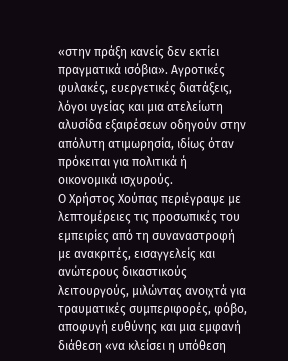«στην πράξη κανείς δεν εκτίει πραγματικά ισόβια». Αγροτικές φυλακές, ευεργετικές διατάξεις, λόγοι υγείας και μια ατελείωτη αλυσίδα εξαιρέσεων οδηγούν στην απόλυτη ατιμωρησία, ιδίως όταν πρόκειται για πολιτικά ή οικονομικά ισχυρούς.
Ο Χρήστος Χούπας περιέγραψε με λεπτομέρειες τις προσωπικές του εμπειρίες από τη συναναστροφή με ανακριτές, εισαγγελείς και ανώτερους δικαστικούς λειτουργούς, μιλώντας ανοιχτά για τραυματικές συμπεριφορές, φόβο, αποφυγή ευθύνης και μια εμφανή διάθεση «να κλείσει η υπόθεση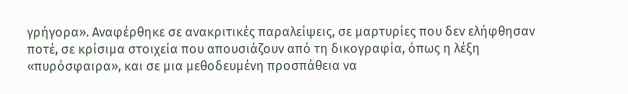γρήγορα». Αναφέρθηκε σε ανακριτικές παραλείψεις, σε μαρτυρίες που δεν ελήφθησαν ποτέ, σε κρίσιμα στοιχεία που απουσιάζουν από τη δικογραφία, όπως η λέξη «πυρόσφαιρα», και σε μια μεθοδευμένη προσπάθεια να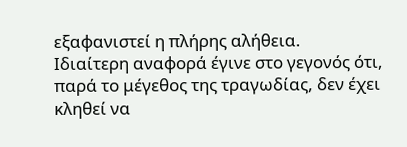εξαφανιστεί η πλήρης αλήθεια.
Ιδιαίτερη αναφορά έγινε στο γεγονός ότι, παρά το μέγεθος της τραγωδίας, δεν έχει κληθεί να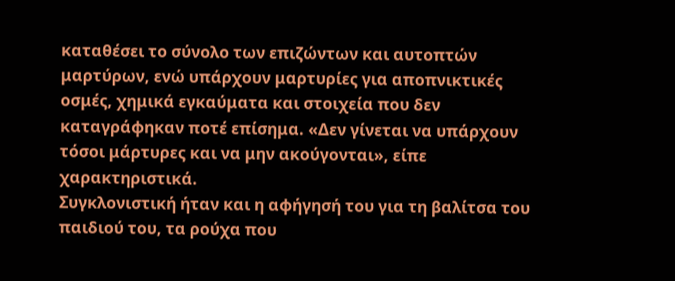καταθέσει το σύνολο των επιζώντων και αυτοπτών μαρτύρων, ενώ υπάρχουν μαρτυρίες για αποπνικτικές οσμές, χημικά εγκαύματα και στοιχεία που δεν καταγράφηκαν ποτέ επίσημα. «Δεν γίνεται να υπάρχουν τόσοι μάρτυρες και να μην ακούγονται», είπε χαρακτηριστικά.
Συγκλονιστική ήταν και η αφήγησή του για τη βαλίτσα του παιδιού του, τα ρούχα που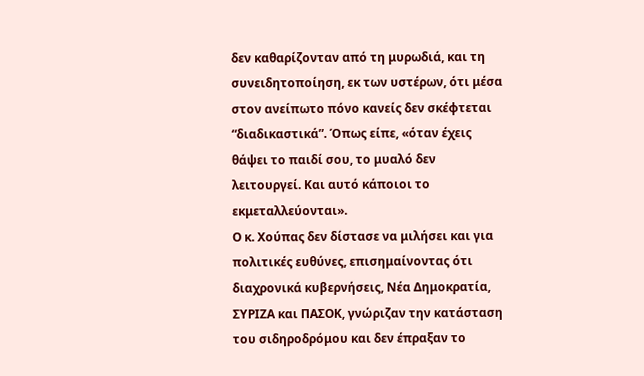δεν καθαρίζονταν από τη μυρωδιά, και τη συνειδητοποίηση, εκ των υστέρων, ότι μέσα στον ανείπωτο πόνο κανείς δεν σκέφτεται “διαδικαστικά”. Όπως είπε, «όταν έχεις θάψει το παιδί σου, το μυαλό δεν λειτουργεί. Και αυτό κάποιοι το εκμεταλλεύονται».
Ο κ. Χούπας δεν δίστασε να μιλήσει και για πολιτικές ευθύνες, επισημαίνοντας ότι διαχρονικά κυβερνήσεις, Νέα Δημοκρατία, ΣΥΡΙΖΑ και ΠΑΣΟΚ, γνώριζαν την κατάσταση του σιδηροδρόμου και δεν έπραξαν το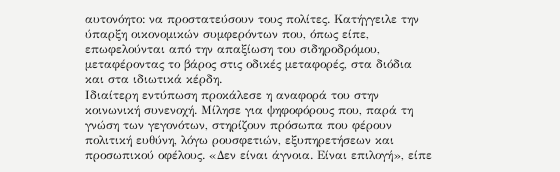αυτονόητο: να προστατεύσουν τους πολίτες. Κατήγγειλε την ύπαρξη οικονομικών συμφερόντων που, όπως είπε, επωφελούνται από την απαξίωση του σιδηροδρόμου, μεταφέροντας το βάρος στις οδικές μεταφορές, στα διόδια και στα ιδιωτικά κέρδη.
Ιδιαίτερη εντύπωση προκάλεσε η αναφορά του στην κοινωνική συνενοχή. Μίλησε για ψηφοφόρους που, παρά τη γνώση των γεγονότων, στηρίζουν πρόσωπα που φέρουν πολιτική ευθύνη, λόγω ρουσφετιών, εξυπηρετήσεων και προσωπικού οφέλους. «Δεν είναι άγνοια. Είναι επιλογή», είπε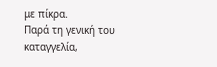με πίκρα.
Παρά τη γενική του καταγγελία,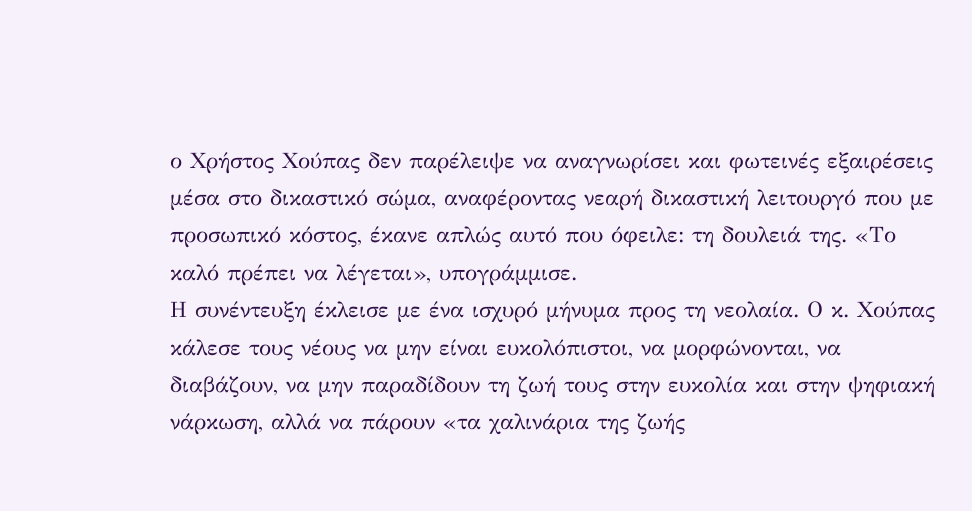ο Χρήστος Χούπας δεν παρέλειψε να αναγνωρίσει και φωτεινές εξαιρέσεις μέσα στο δικαστικό σώμα, αναφέροντας νεαρή δικαστική λειτουργό που με προσωπικό κόστος, έκανε απλώς αυτό που όφειλε: τη δουλειά της. «Το καλό πρέπει να λέγεται», υπογράμμισε.
Η συνέντευξη έκλεισε με ένα ισχυρό μήνυμα προς τη νεολαία. Ο κ. Χούπας κάλεσε τους νέους να μην είναι ευκολόπιστοι, να μορφώνονται, να διαβάζουν, να μην παραδίδουν τη ζωή τους στην ευκολία και στην ψηφιακή νάρκωση, αλλά να πάρουν «τα χαλινάρια της ζωής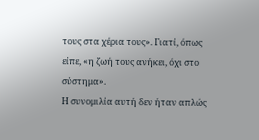τους στα χέρια τους». Γιατί, όπως είπε, «η ζωή τους ανήκει, όχι στο σύστημα».
Η συνομιλία αυτή δεν ήταν απλώς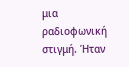μια ραδιοφωνική στιγμή. Ήταν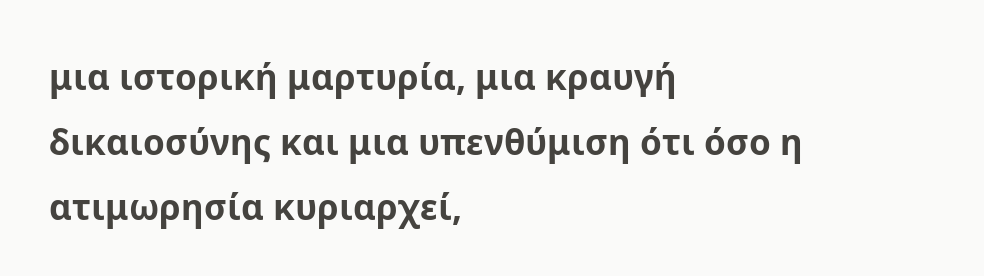μια ιστορική μαρτυρία, μια κραυγή δικαιοσύνης και μια υπενθύμιση ότι όσο η ατιμωρησία κυριαρχεί,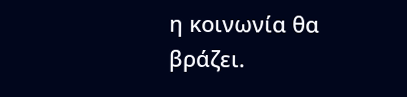η κοινωνία θα βράζει.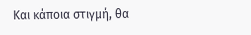Και κάποια στιγμή, θα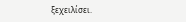ξεχειλίσει.